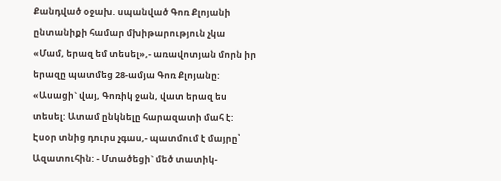Քանդված օջախ. սպանված Գոռ Քլոյանի ընտանիքի համար մխիթարություն չկա
«Մամ, երազ եմ տեսել»,- առավոտյան մորն իր երազը պատմեց 28-ամյա Գոռ Քլոյանը: «Ասացի` վայ, Գոռիկ ջան, վատ երազ ես տեսել: Ատամ ընկնելը հարազատի մահ է: Էսօր տնից դուրս չգաս,- պատմում է մայրը՝ Ազատուհին: - Մտածեցի` մեծ տատիկ-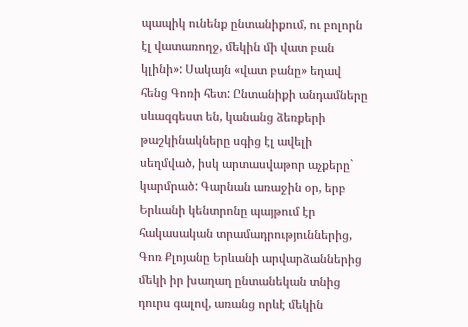պապիկ ունենք ընտանիքում, ու բոլորն էլ վատառողջ, մեկին մի վատ բան կլինի»: Սակայն «վատ բանը» եղավ հենց Գոռի հետ: Ընտանիքի անդամները սևազգեստ են, կանանց ձեռքերի թաշկինակները սգից էլ ավելի սեղմված, իսկ արտասվաթոր աչքերը` կարմրած: Գարնան առաջին օր, երբ Երևանի կենտրոնը պայթում էր հակասական տրամադրություններից, Գոռ Քլոյանը Երևանի արվարձաններից մեկի իր խաղաղ ընտանեկան տնից դուրս գալով, առանց որևէ մեկին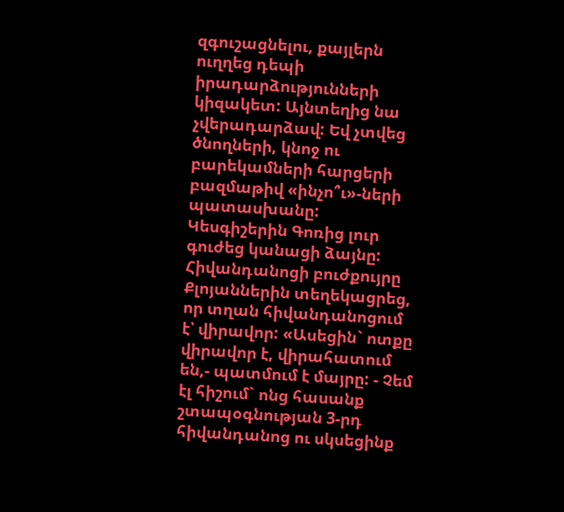զգուշացնելու, քայլերն ուղղեց դեպի իրադարձությունների կիզակետ: Այնտեղից նա չվերադարձավ: Եվ չտվեց ծնողների, կնոջ ու բարեկամների հարցերի բազմաթիվ «ինչո՞ւ»-ների պատասխանը: Կեսգիշերին Գոռից լուր գուժեց կանացի ձայնը: Հիվանդանոցի բուժքույրը Քլոյաններին տեղեկացրեց, որ տղան հիվանդանոցում է՝ վիրավոր: «Ասեցին` ոտքը վիրավոր է, վիրահատում են,- պատմում է մայրը: - Չեմ էլ հիշում` ոնց հասանք շտապօգնության 3-րդ հիվանդանոց ու սկսեցինք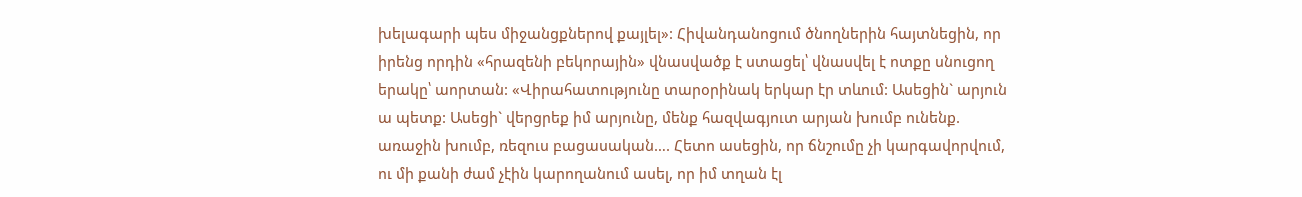խելագարի պես միջանցքներով քայլել»: Հիվանդանոցում ծնողներին հայտնեցին, որ իրենց որդին «հրազենի բեկորային» վնասվածք է ստացել՝ վնասվել է ոտքը սնուցող երակը՝ աորտան: «Վիրահատությունը տարօրինակ երկար էր տևում: Ասեցին` արյուն ա պետք: Ասեցի` վերցրեք իմ արյունը, մենք հազվագյուտ արյան խումբ ունենք. առաջին խումբ, ռեզուս բացասական…. Հետո ասեցին, որ ճնշումը չի կարգավորվում, ու մի քանի ժամ չէին կարողանում ասել, որ իմ տղան էլ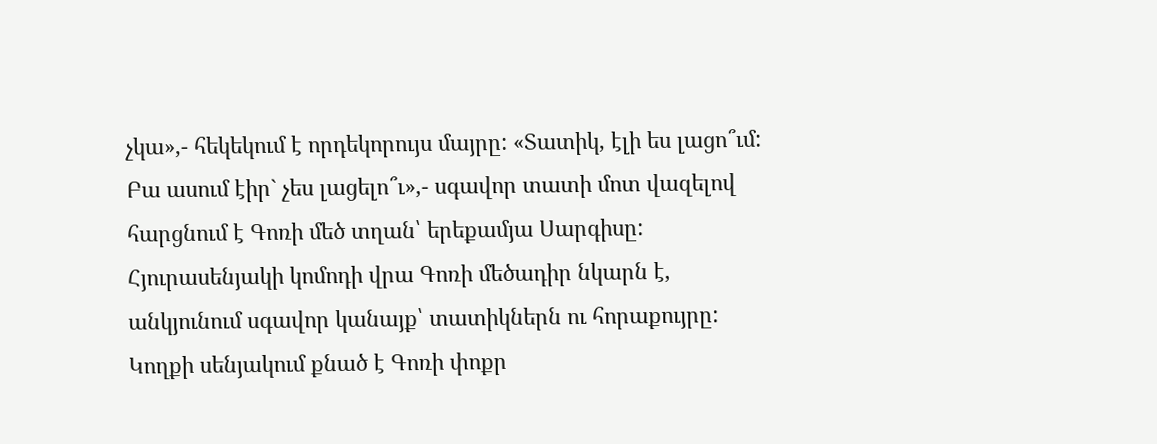չկա»,- հեկեկում է որդեկորույս մայրը: «Տատիկ, էլի ես լացո՞ւմ: Բա ասում էիր` չես լացելո՞ւ»,- սգավոր տատի մոտ վազելով հարցնում է Գոռի մեծ տղան՝ երեքամյա Սարգիսը: Հյուրասենյակի կոմոդի վրա Գոռի մեծադիր նկարն է, անկյունում սգավոր կանայք՝ տատիկներն ու հորաքույրը: Կողքի սենյակում քնած է Գոռի փոքր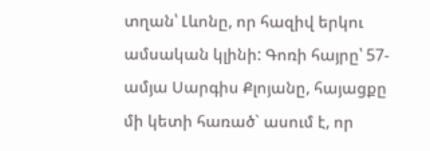տղան՝ Լևոնը, որ հազիվ երկու ամսական կլինի: Գոռի հայրը՝ 57-ամյա Սարգիս Քլոյանը, հայացքը մի կետի հառած` ասում է, որ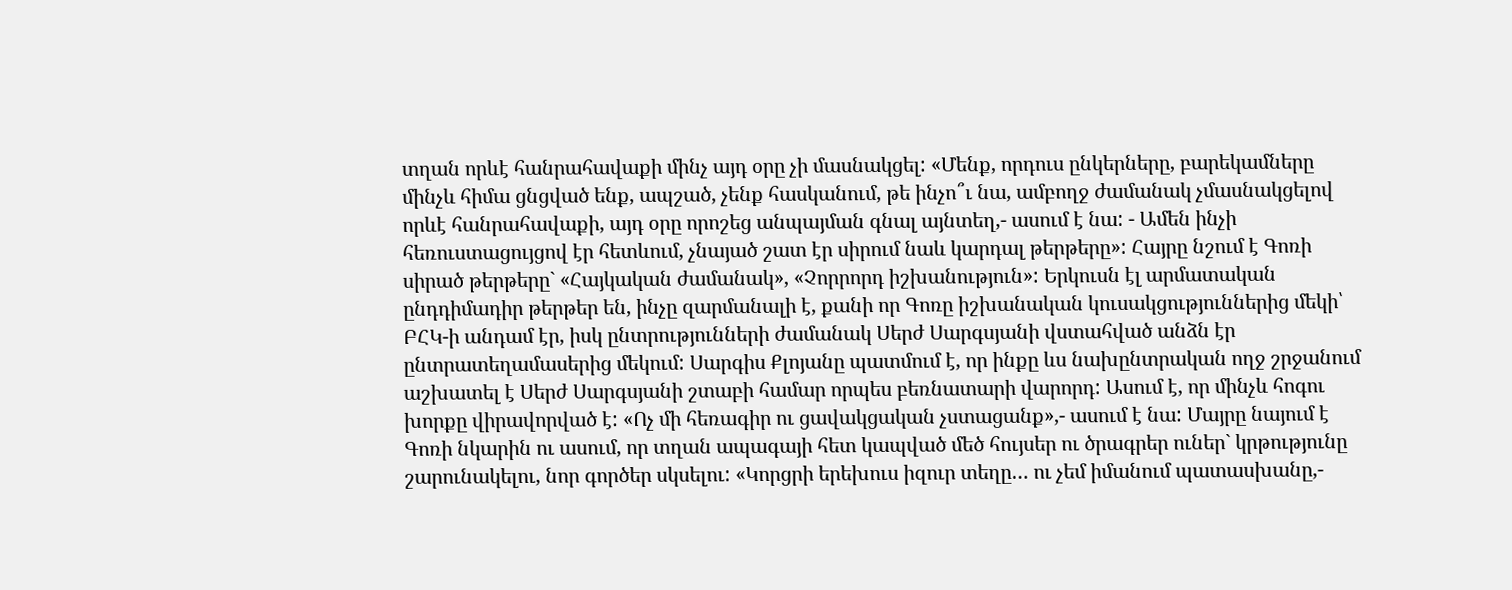տղան որևէ հանրահավաքի մինչ այդ օրը չի մասնակցել: «Մենք, որդուս ընկերները, բարեկամները մինչև հիմա ցնցված ենք, ապշած, չենք հասկանում, թե ինչո՞ւ նա, ամբողջ ժամանակ չմասնակցելով որևէ հանրահավաքի, այդ օրը որոշեց անպայման գնալ այնտեղ,- ասում է նա: - Ամեն ինչի հեռուստացույցով էր հետևում, չնայած շատ էր սիրում նաև կարդալ թերթերը»: Հայրը նշում է Գոռի սիրած թերթերը` «Հայկական ժամանակ», «Չորրորդ իշխանություն»: Երկուսն էլ արմատական ընդդիմադիր թերթեր են, ինչը զարմանալի է, քանի որ Գոռը իշխանական կուսակցություններից մեկի՝ ԲՀԿ-ի անդամ էր, իսկ ընտրությունների ժամանակ Սերժ Սարգսյանի վստահված անձն էր ընտրատեղամասերից մեկում: Սարգիս Քլոյանը պատմում է, որ ինքը ևս նախընտրական ողջ շրջանում աշխատել է Սերժ Սարգսյանի շտաբի համար որպես բեռնատարի վարորդ: Ասում է, որ մինչև հոգու խորքը վիրավորված է: «Ոչ մի հեռագիր ու ցավակցական չստացանք»,- ասում է նա: Մայրը նայում է Գոռի նկարին ու ասում, որ տղան ապագայի հետ կապված մեծ հույսեր ու ծրագրեր ուներ` կրթությունը շարունակելու, նոր գործեր սկսելու: «Կորցրի երեխուս իզուր տեղը… ու չեմ իմանում պատասխանը,-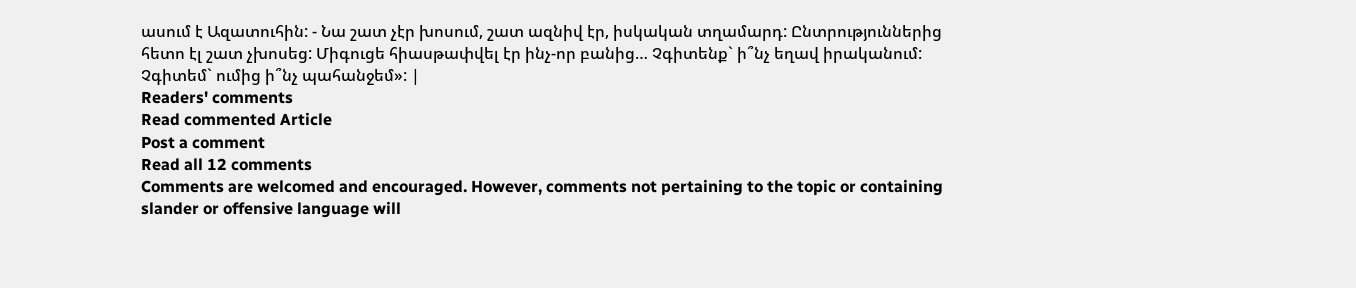ասում է Ազատուհին: - Նա շատ չէր խոսում, շատ ազնիվ էր, իսկական տղամարդ: Ընտրություններից հետո էլ շատ չխոսեց: Միգուցե հիասթափվել էր ինչ-որ բանից… Չգիտենք` ի՞նչ եղավ իրականում: Չգիտեմ` ումից ի՞նչ պահանջեմ»: |
Readers' comments
Read commented Article
Post a comment
Read all 12 comments
Comments are welcomed and encouraged. However, comments not pertaining to the topic or containing slander or offensive language will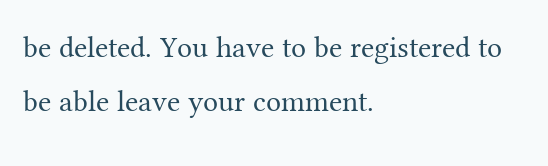be deleted. You have to be registered to be able leave your comment.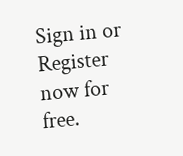Sign in or Register now for free.